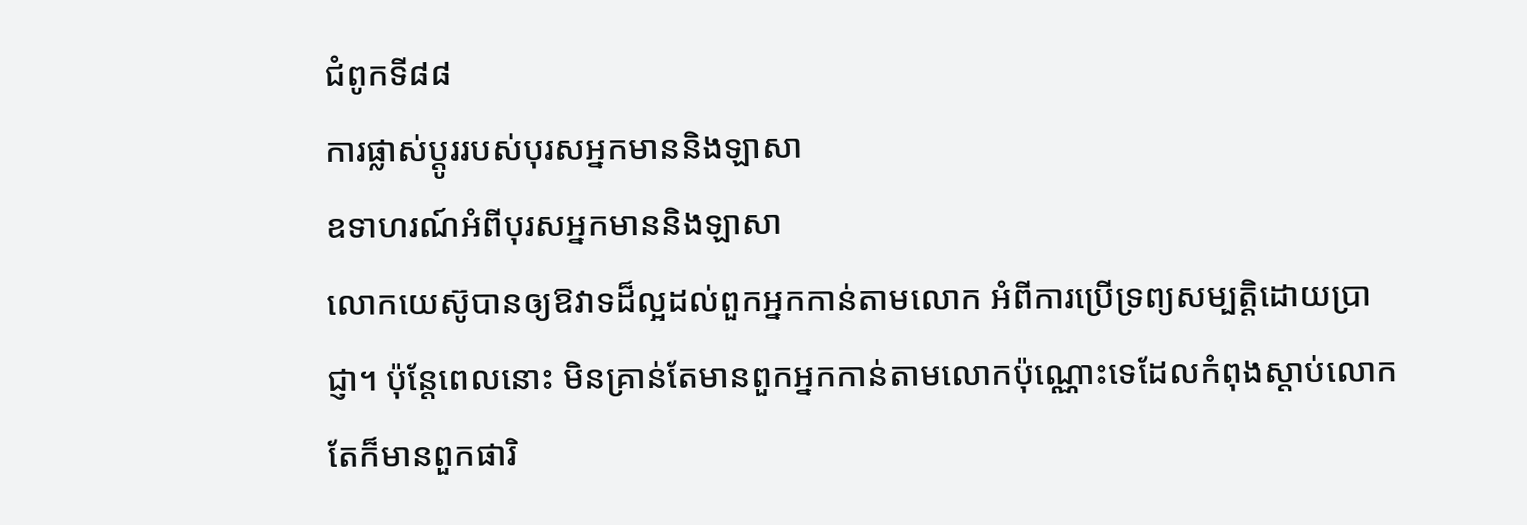ជំពូកទី៨៨
ការផ្លាស់ប្ដូររបស់បុរសអ្នកមាននិងឡាសា
ឧទាហរណ៍អំពីបុរសអ្នកមាននិងឡាសា
លោកយេស៊ូបានឲ្យឱវាទដ៏ល្អដល់ពួកអ្នកកាន់តាមលោក អំពីការប្រើទ្រព្យសម្បត្ដិដោយប្រាជ្ញា។ ប៉ុន្តែពេលនោះ មិនគ្រាន់តែមានពួកអ្នកកាន់តាមលោកប៉ុណ្ណោះទេដែលកំពុងស្ដាប់លោក តែក៏មានពួកផារិ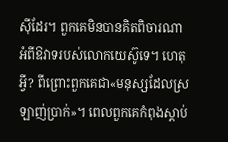ស៊ីដែរ។ ពួកគេមិនបានគិតពិចារណាអំពីឱវាទរបស់លោកយេស៊ូទេ។ ហេតុអ្វី? ពីព្រោះពួកគេជា«មនុស្សដែលស្រឡាញ់ប្រាក់»។ ពេលពួកគេកំពុងស្ដាប់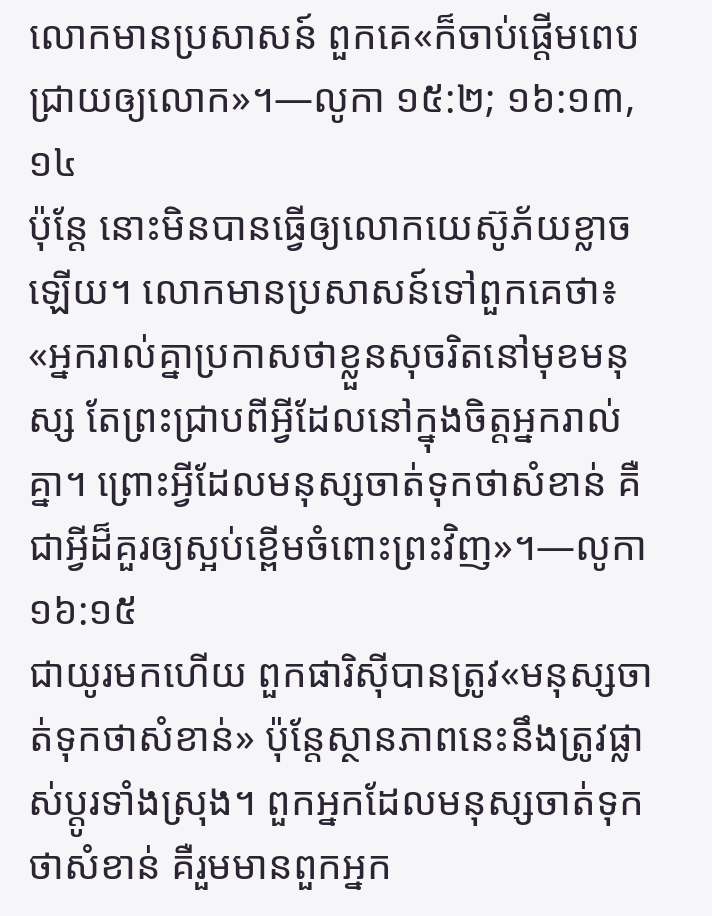លោកមានប្រសាសន៍ ពួកគេ«ក៏ចាប់ផ្ដើមពេបជ្រាយឲ្យលោក»។—លូកា ១៥:២; ១៦:១៣, ១៤
ប៉ុន្តែ នោះមិនបានធ្វើឲ្យលោកយេស៊ូភ័យខ្លាចឡើយ។ លោកមានប្រសាសន៍ទៅពួកគេថា៖ «អ្នករាល់គ្នាប្រកាសថាខ្លួនសុចរិតនៅមុខមនុស្ស តែព្រះជ្រាបពីអ្វីដែលនៅក្នុងចិត្តអ្នករាល់គ្នា។ ព្រោះអ្វីដែលមនុស្សចាត់ទុកថាសំខាន់ គឺជាអ្វីដ៏គួរឲ្យស្អប់ខ្ពើមចំពោះព្រះវិញ»។—លូកា ១៦:១៥
ជាយូរមកហើយ ពួកផារិស៊ីបានត្រូវ«មនុស្សចាត់ទុកថាសំខាន់» ប៉ុន្តែស្ថានភាពនេះនឹងត្រូវផ្លាស់ប្ដូរទាំងស្រុង។ ពួកអ្នកដែលមនុស្សចាត់ទុកថាសំខាន់ គឺរួមមានពួកអ្នក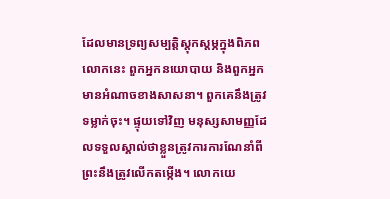ដែលមានទ្រព្យសម្បត្ដិស្តុកស្តម្ភក្នុងពិភពលោកនេះ ពួកអ្នកនយោបាយ និងពួកអ្នកមានអំណាចខាងសាសនា។ ពួកគេនឹងត្រូវទម្លាក់ចុះ។ ផ្ទុយទៅវិញ មនុស្សសាមញ្ញដែលទទួលស្គាល់ថាខ្លួនត្រូវការការណែនាំពីព្រះនឹងត្រូវលើកតម្កើង។ លោកយេ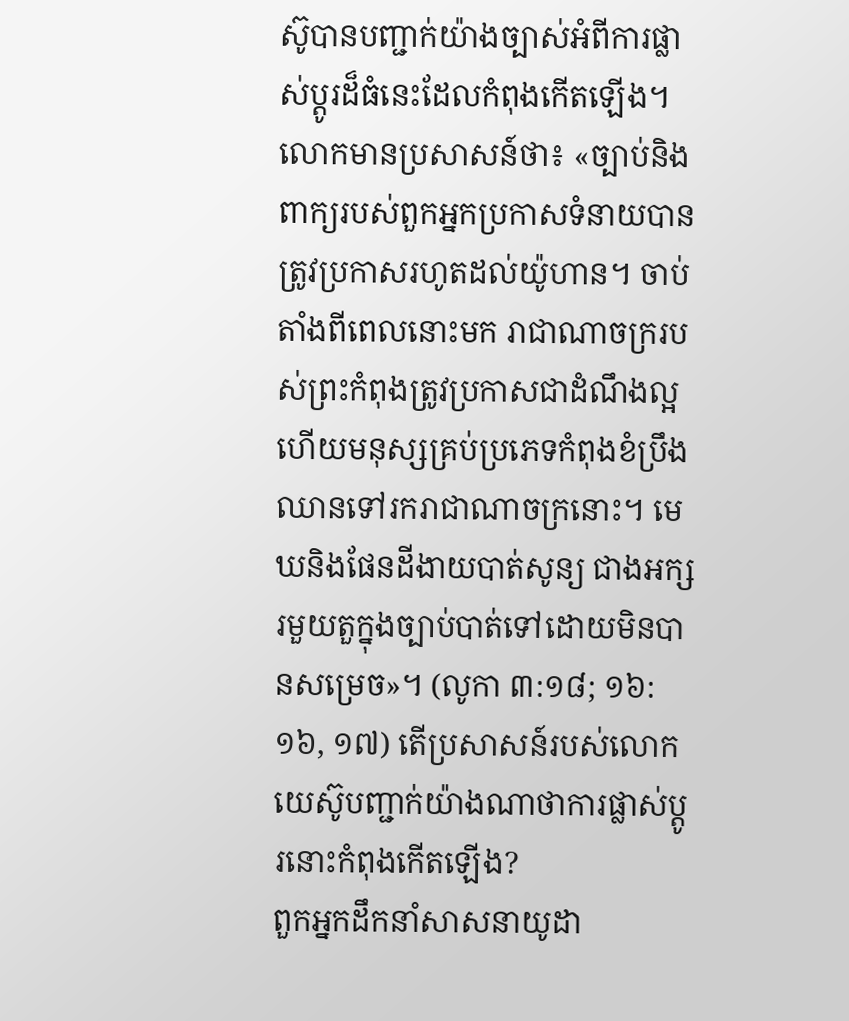ស៊ូបានបញ្ជាក់យ៉ាងច្បាស់អំពីការផ្លាស់ប្ដូរដ៏ធំនេះដែលកំពុងកើតឡើង។
លោកមានប្រសាសន៍ថា៖ «ច្បាប់និងពាក្យរបស់ពួកអ្នកប្រកាសទំនាយបានត្រូវប្រកាសរហូតដល់យ៉ូហាន។ ចាប់តាំងពីពេលនោះមក រាជាណាចក្ររបស់ព្រះកំពុងត្រូវប្រកាសជាដំណឹងល្អ ហើយមនុស្សគ្រប់ប្រភេទកំពុងខំប្រឹងឈានទៅរករាជាណាចក្រនោះ។ មេឃនិងផែនដីងាយបាត់សូន្យ ជាងអក្សរមួយតួក្នុងច្បាប់បាត់ទៅដោយមិនបានសម្រេច»។ (លូកា ៣:១៨; ១៦:១៦, ១៧) តើប្រសាសន៍របស់លោកយេស៊ូបញ្ជាក់យ៉ាងណាថាការផ្លាស់ប្ដូរនោះកំពុងកើតឡើង?
ពួកអ្នកដឹកនាំសាសនាយូដា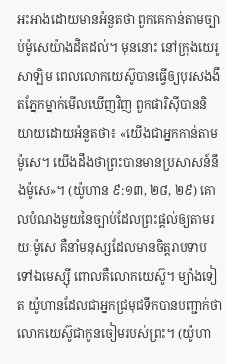អះអាងដោយមានអំនួតថា ពួកគេកាន់តាមច្បាប់ម៉ូសេយ៉ាងដិតដល់។ មុននោះ នៅក្រុងយេរូសាឡិម ពេលលោកយេស៊ូបានធ្វើឲ្យបុរសងងឹតភ្នែកម្នាក់មើលឃើញវិញ ពួកផារិស៊ីបាននិយាយដោយអំនួតថា៖ «យើងជាអ្នកកាន់តាមម៉ូសេ។ យើងដឹងថាព្រះបានមានប្រសាសន៍នឹងម៉ូសេ»។ (យ៉ូហាន ៩:១៣, ២៨, ២៩) គោលបំណងមួយនៃច្បាប់ដែលព្រះផ្ដល់ឲ្យតាមរយៈម៉ូសេ គឺនាំមនុស្សដែលមានចិត្តរាបទាបទៅឯមេស្ស៊ី ពោលគឺលោកយេស៊ូ។ ម្យ៉ាងទៀត យ៉ូហានដែលជាអ្នកជ្រមុជទឹកបានបញ្ជាក់ថា លោកយេស៊ូជាកូនចៀមរបស់ព្រះ។ (យ៉ូហា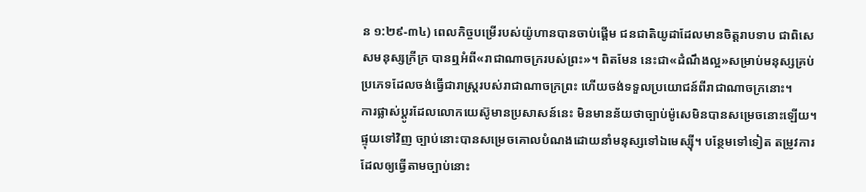ន ១:២៩-៣៤) ពេលកិច្ចបម្រើរបស់យ៉ូហានបានចាប់ផ្ដើម ជនជាតិយូដាដែលមានចិត្តរាបទាប ជាពិសេសមនុស្សក្រីក្រ បានឮអំពី«រាជាណាចក្ររបស់ព្រះ»។ ពិតមែន នេះជា«ដំណឹងល្អ»សម្រាប់មនុស្សគ្រប់ប្រភេទដែលចង់ធ្វើជារាស្ត្ររបស់រាជាណាចក្រព្រះ ហើយចង់ទទួលប្រយោជន៍ពីរាជាណាចក្រនោះ។
ការផ្លាស់ប្ដូរដែលលោកយេស៊ូមានប្រសាសន៍នេះ មិនមានន័យថាច្បាប់ម៉ូសេមិនបានសម្រេចនោះឡើយ។ ផ្ទុយទៅវិញ ច្បាប់នោះបានសម្រេចគោលបំណងដោយនាំមនុស្សទៅឯមេស្ស៊ី។ បន្ថែមទៅទៀត តម្រូវការដែលឲ្យធ្វើតាមច្បាប់នោះ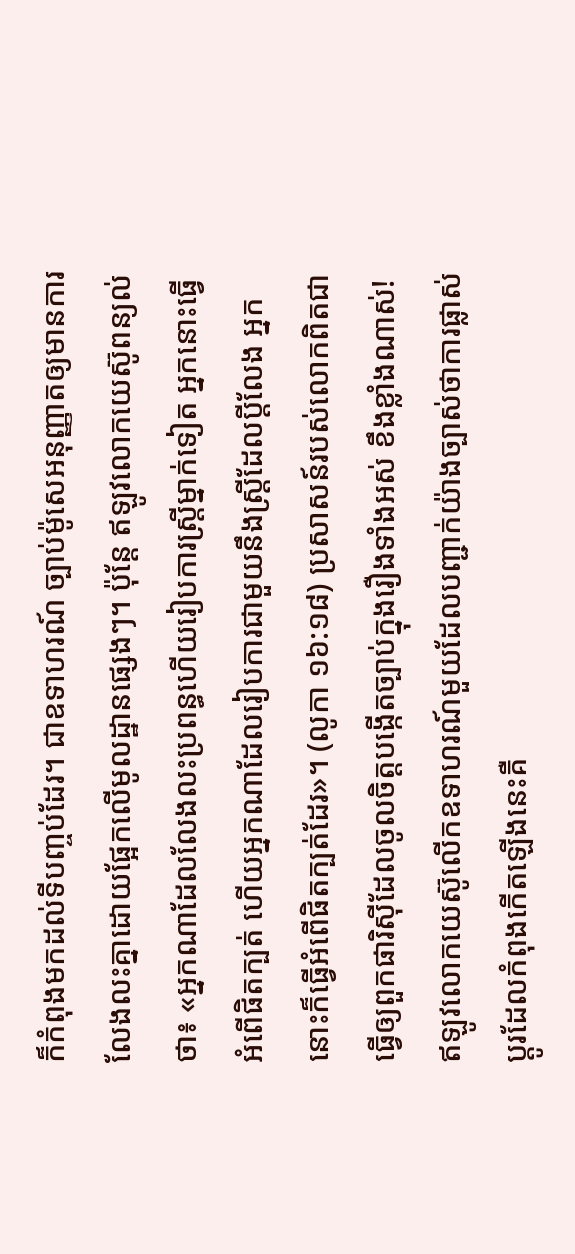ក៏កំពុងមកដល់ទីបញ្ចប់ដែរ។ ជាឧទាហរណ៍ ច្បាប់ម៉ូសេអនុញ្ញាតឲ្យមានការលែងលះគ្នាដោយផ្អែកលើមូលដ្ឋានផ្សេងៗ។ ប៉ុន្តែ ឥឡូវលោកយេស៊ូពន្យល់ថា៖ «អ្នកណាដែលលែងលះប្រពន្ធហើយរៀបការស្ត្រីម្នាក់ទៀត អ្នកនោះធ្វើអំពើផិតក្បត់ ហើយអ្នកណាដែលរៀបការជាមួយនឹងស្ត្រីដែលប្ដីលែង អ្នកនោះក៏ធ្វើអំពើផិតក្បត់ដែរ»។ (លូកា ១៦:១៨) ប្រសាសន៍របស់លោកពិតជាធ្វើឲ្យពួកផារិស៊ីដែលចូលចិត្តបង្កើតច្បាប់ក្នុងរឿងទាំងអស់ ខឹងខ្លាំងណាស់!
ឥឡូវលោកយេស៊ូលើកឧទាហរណ៍មួយដែលបញ្ជាក់យ៉ាងច្បាស់ថាការផ្លាស់ប្ដូរដែលកំពុងកើតឡើងនេះគឺ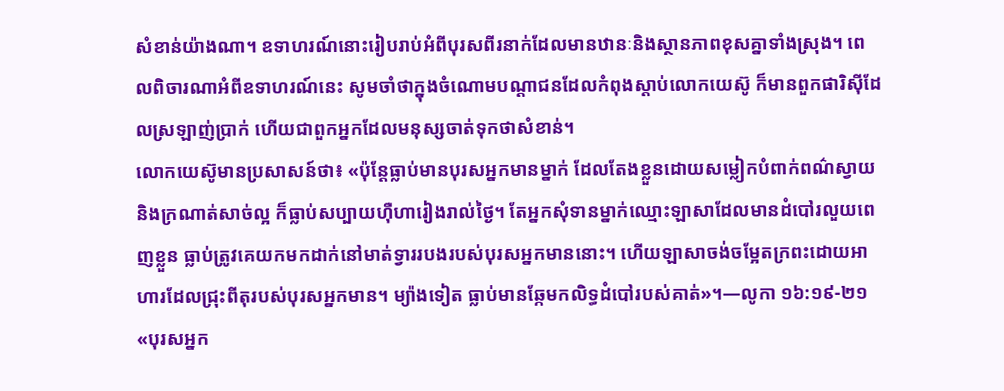សំខាន់យ៉ាងណា។ ឧទាហរណ៍នោះរៀបរាប់អំពីបុរសពីរនាក់ដែលមានឋានៈនិងស្ថានភាពខុសគ្នាទាំងស្រុង។ ពេលពិចារណាអំពីឧទាហរណ៍នេះ សូមចាំថាក្នុងចំណោមបណ្ដាជនដែលកំពុងស្ដាប់លោកយេស៊ូ ក៏មានពួកផារិស៊ីដែលស្រឡាញ់ប្រាក់ ហើយជាពួកអ្នកដែលមនុស្សចាត់ទុកថាសំខាន់។
លោកយេស៊ូមានប្រសាសន៍ថា៖ «ប៉ុន្តែធ្លាប់មានបុរសអ្នកមានម្នាក់ ដែលតែងខ្លួនដោយសម្លៀកបំពាក់ពណ៌ស្វាយនិងក្រណាត់សាច់ល្អ ក៏ធ្លាប់សប្បាយហ៊ឺហារៀងរាល់ថ្ងៃ។ តែអ្នកសុំទានម្នាក់ឈ្មោះឡាសាដែលមានដំបៅរលួយពេញខ្លួន ធ្លាប់ត្រូវគេយកមកដាក់នៅមាត់ទ្វាររបងរបស់បុរសអ្នកមាននោះ។ ហើយឡាសាចង់ចម្អែតក្រពះដោយអាហារដែលជ្រុះពីតុរបស់បុរសអ្នកមាន។ ម្យ៉ាងទៀត ធ្លាប់មានឆ្កែមកលិទ្ធដំបៅរបស់គាត់»។—លូកា ១៦:១៩-២១
«បុរសអ្នក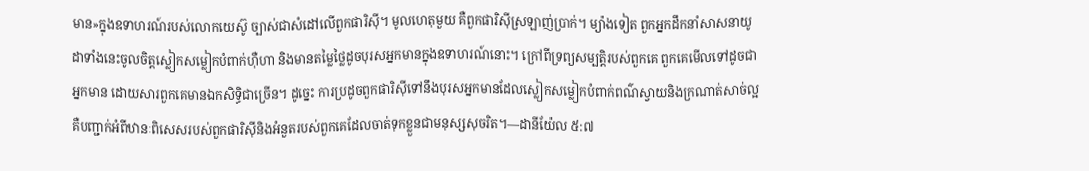មាន»ក្នុងឧទាហរណ៍របស់លោកយេស៊ូ ច្បាស់ជាសំដៅលើពួកផារិស៊ី។ មូលហេតុមួយ គឺពួកផារិស៊ីស្រឡាញ់ប្រាក់។ ម្យ៉ាងទៀត ពួកអ្នកដឹកនាំសាសនាយូដាទាំងនេះចូលចិត្តស្លៀកសម្លៀកបំពាក់ហ៊ឺហា និងមានតម្លៃថ្លៃដូចបុរសអ្នកមានក្នុងឧទាហរណ៍នោះ។ ក្រៅពីទ្រព្យសម្បត្ដិរបស់ពួកគេ ពួកគេមើលទៅដូចជាអ្នកមាន ដោយសារពួកគេមានឯកសិទ្ធិជាច្រើន។ ដូច្នេះ ការប្រដូចពួកផារិស៊ីទៅនឹងបុរសអ្នកមានដែលស្លៀកសម្លៀកបំពាក់ពណ៌ស្វាយនិងក្រណាត់សាច់ល្អ គឺបញ្ជាក់អំពីឋានៈពិសេសរបស់ពួកផារិស៊ីនិងអំនួតរបស់ពួកគេដែលចាត់ទុកខ្លួនជាមនុស្សសុចរិត។—ដានីយ៉ែល ៥:៧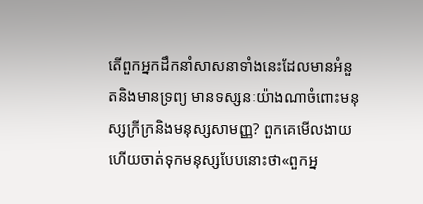តើពួកអ្នកដឹកនាំសាសនាទាំងនេះដែលមានអំនួតនិងមានទ្រព្យ មានទស្សនៈយ៉ាងណាចំពោះមនុស្សក្រីក្រនិងមនុស្សសាមញ្ញ? ពួកគេមើលងាយហើយចាត់ទុកមនុស្សបែបនោះថា«ពួកអ្ន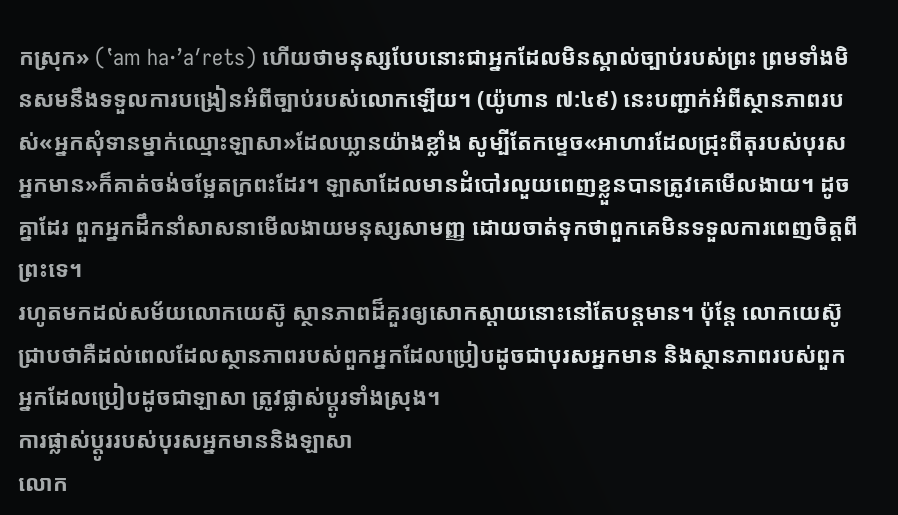កស្រុក» (‛am ha·’aʹrets) ហើយថាមនុស្សបែបនោះជាអ្នកដែលមិនស្គាល់ច្បាប់របស់ព្រះ ព្រមទាំងមិនសមនឹងទទួលការបង្រៀនអំពីច្បាប់របស់លោកឡើយ។ (យ៉ូហាន ៧:៤៩) នេះបញ្ជាក់អំពីស្ថានភាពរបស់«អ្នកសុំទានម្នាក់ឈ្មោះឡាសា»ដែលឃ្លានយ៉ាងខ្លាំង សូម្បីតែកម្ទេច«អាហារដែលជ្រុះពីតុរបស់បុរសអ្នកមាន»ក៏គាត់ចង់ចម្អែតក្រពះដែរ។ ឡាសាដែលមានដំបៅរលួយពេញខ្លួនបានត្រូវគេមើលងាយ។ ដូចគ្នាដែរ ពួកអ្នកដឹកនាំសាសនាមើលងាយមនុស្សសាមញ្ញ ដោយចាត់ទុកថាពួកគេមិនទទួលការពេញចិត្តពីព្រះទេ។
រហូតមកដល់សម័យលោកយេស៊ូ ស្ថានភាពដ៏គួរឲ្យសោកស្ដាយនោះនៅតែបន្តមាន។ ប៉ុន្តែ លោកយេស៊ូជ្រាបថាគឺដល់ពេលដែលស្ថានភាពរបស់ពួកអ្នកដែលប្រៀបដូចជាបុរសអ្នកមាន និងស្ថានភាពរបស់ពួកអ្នកដែលប្រៀបដូចជាឡាសា ត្រូវផ្លាស់ប្ដូរទាំងស្រុង។
ការផ្លាស់ប្ដូររបស់បុរសអ្នកមាននិងឡាសា
លោក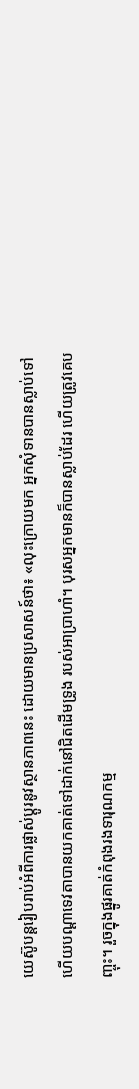យេស៊ូបន្តរៀបរាប់អំពីការផ្លាស់ប្ដូរនូវស្ថានភាពនេះ ដោយមានប្រសាសន៍ថា៖ «លុះក្រោយមក អ្នកសុំទានបានស្លាប់ទៅ ហើយបណ្ដាទេវតាបានយកគាត់ទៅដាក់នៅជិតដើមទ្រូង របស់អាប្រាហាំ។ បុរសអ្នកមានក៏បានស្លាប់ដែរ ហើយត្រូវគេបញ្ចុះ។ រួចក្នុងផ្នូរគាត់កំពុងរងទារុណកម្ម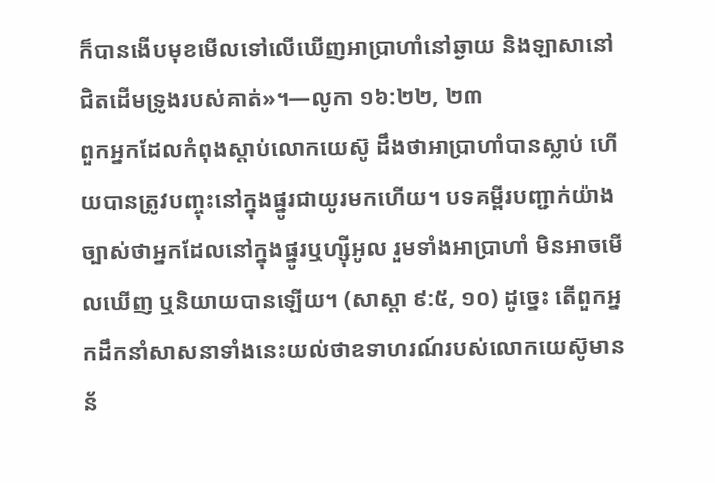ក៏បានងើបមុខមើលទៅលើឃើញអាប្រាហាំនៅឆ្ងាយ និងឡាសានៅជិតដើមទ្រូងរបស់គាត់»។—លូកា ១៦:២២, ២៣
ពួកអ្នកដែលកំពុងស្ដាប់លោកយេស៊ូ ដឹងថាអាប្រាហាំបានស្លាប់ ហើយបានត្រូវបញ្ចុះនៅក្នុងផ្នូរជាយូរមកហើយ។ បទគម្ពីរបញ្ជាក់យ៉ាងច្បាស់ថាអ្នកដែលនៅក្នុងផ្នូរឬហ្ស៊ីអូល រួមទាំងអាប្រាហាំ មិនអាចមើលឃើញ ឬនិយាយបានឡើយ។ (សាស្ដា ៩:៥, ១០) ដូច្នេះ តើពួកអ្នកដឹកនាំសាសនាទាំងនេះយល់ថាឧទាហរណ៍របស់លោកយេស៊ូមានន័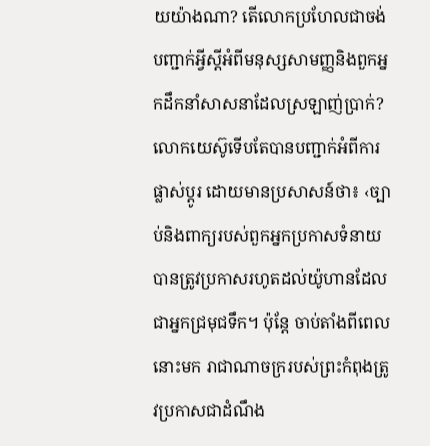យយ៉ាងណា? តើលោកប្រហែលជាចង់បញ្ជាក់អ្វីស្តីអំពីមនុស្សសាមញ្ញនិងពួកអ្នកដឹកនាំសាសនាដែលស្រឡាញ់ប្រាក់?
លោកយេស៊ូទើបតែបានបញ្ជាក់អំពីការផ្លាស់ប្ដូរ ដោយមានប្រសាសន៍ថា៖ ‹ច្បាប់និងពាក្យរបស់ពួកអ្នកប្រកាសទំនាយបានត្រូវប្រកាសរហូតដល់យ៉ូហានដែលជាអ្នកជ្រមុជទឹក។ ប៉ុន្តែ ចាប់តាំងពីពេលនោះមក រាជាណាចក្ររបស់ព្រះកំពុងត្រូវប្រកាសជាដំណឹង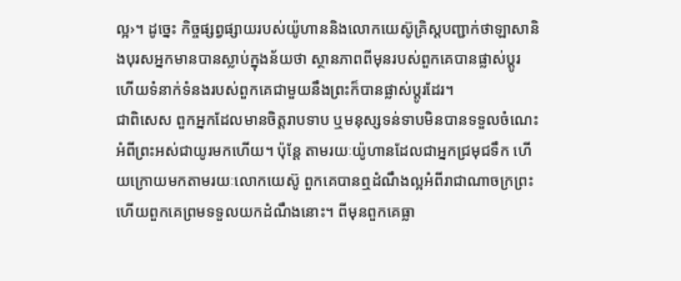ល្អ›។ ដូច្នេះ កិច្ចផ្សព្វផ្សាយរបស់យ៉ូហាននិងលោកយេស៊ូគ្រិស្តបញ្ជាក់ថាឡាសានិងបុរសអ្នកមានបានស្លាប់ក្នុងន័យថា ស្ថានភាពពីមុនរបស់ពួកគេបានផ្លាស់ប្ដូរ ហើយទំនាក់ទំនងរបស់ពួកគេជាមួយនឹងព្រះក៏បានផ្លាស់ប្ដូរដែរ។
ជាពិសេស ពួកអ្នកដែលមានចិត្តរាបទាប ឬមនុស្សទន់ទាបមិនបានទទួលចំណេះអំពីព្រះអស់ជាយូរមកហើយ។ ប៉ុន្តែ តាមរយៈយ៉ូហានដែលជាអ្នកជ្រមុជទឹក ហើយក្រោយមកតាមរយៈលោកយេស៊ូ ពួកគេបានឮដំណឹងល្អអំពីរាជាណាចក្រព្រះ ហើយពួកគេព្រមទទួលយកដំណឹងនោះ។ ពីមុនពួកគេធ្លា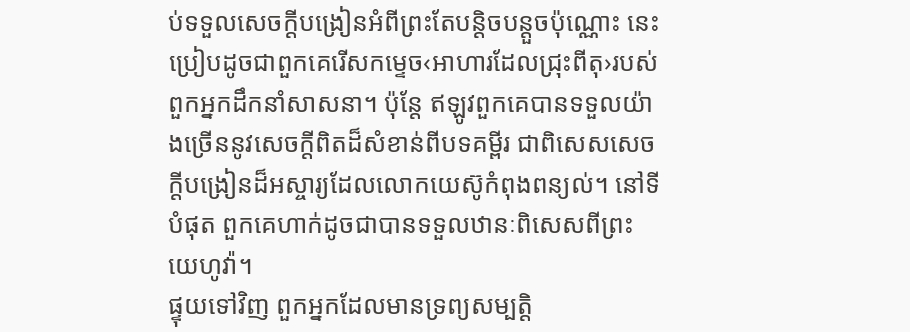ប់ទទួលសេចក្ដីបង្រៀនអំពីព្រះតែបន្ដិចបន្តួចប៉ុណ្ណោះ នេះប្រៀបដូចជាពួកគេរើសកម្ទេច‹អាហារដែលជ្រុះពីតុ›របស់ពួកអ្នកដឹកនាំសាសនា។ ប៉ុន្តែ ឥឡូវពួកគេបានទទួលយ៉ាងច្រើននូវសេចក្ដីពិតដ៏សំខាន់ពីបទគម្ពីរ ជាពិសេសសេចក្ដីបង្រៀនដ៏អស្ចារ្យដែលលោកយេស៊ូកំពុងពន្យល់។ នៅទីបំផុត ពួកគេហាក់ដូចជាបានទទួលឋានៈពិសេសពីព្រះយេហូវ៉ា។
ផ្ទុយទៅវិញ ពួកអ្នកដែលមានទ្រព្យសម្បត្ដិ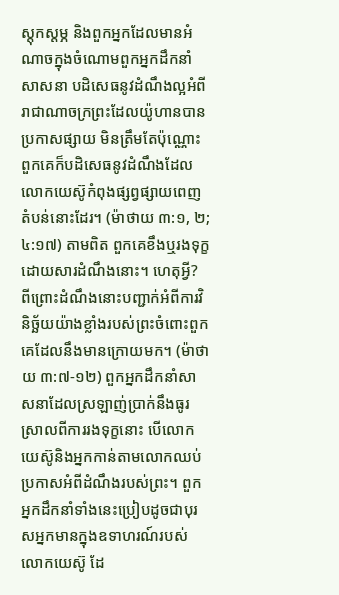ស្តុកស្តម្ភ និងពួកអ្នកដែលមានអំណាចក្នុងចំណោមពួកអ្នកដឹកនាំសាសនា បដិសេធនូវដំណឹងល្អអំពីរាជាណាចក្រព្រះដែលយ៉ូហានបានប្រកាសផ្សាយ មិនត្រឹមតែប៉ុណ្ណោះ ពួកគេក៏បដិសេធនូវដំណឹងដែលលោកយេស៊ូកំពុងផ្សព្វផ្សាយពេញតំបន់នោះដែរ។ (ម៉ាថាយ ៣:១, ២; ៤:១៧) តាមពិត ពួកគេខឹងឬរងទុក្ខដោយសារដំណឹងនោះ។ ហេតុអ្វី? ពីព្រោះដំណឹងនោះបញ្ជាក់អំពីការវិនិច្ឆ័យយ៉ាងខ្លាំងរបស់ព្រះចំពោះពួកគេដែលនឹងមានក្រោយមក។ (ម៉ាថាយ ៣:៧-១២) ពួកអ្នកដឹកនាំសាសនាដែលស្រឡាញ់ប្រាក់នឹងធូរស្រាលពីការរងទុក្ខនោះ បើលោកយេស៊ូនិងអ្នកកាន់តាមលោកឈប់ប្រកាសអំពីដំណឹងរបស់ព្រះ។ ពួកអ្នកដឹកនាំទាំងនេះប្រៀបដូចជាបុរសអ្នកមានក្នុងឧទាហរណ៍របស់លោកយេស៊ូ ដែ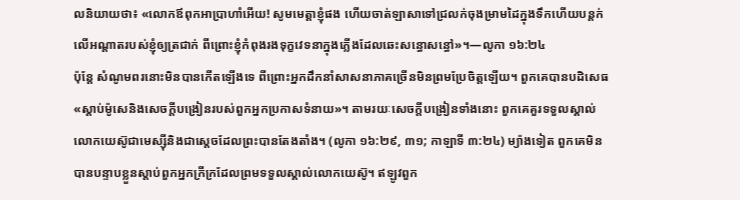លនិយាយថា៖ «លោកឪពុកអាប្រាហាំអើយ! សូមមេត្ដាខ្ញុំផង ហើយចាត់ឡាសាទៅជ្រលក់ចុងម្រាមដៃក្នុងទឹកហើយបន្តក់លើអណ្ដាតរបស់ខ្ញុំឲ្យត្រជាក់ ពីព្រោះខ្ញុំកំពុងរងទុក្ខវេទនាក្នុងភ្លើងដែលឆេះសន្ធោសន្ធៅ»។—លូកា ១៦:២៤
ប៉ុន្តែ សំណូមពរនោះមិនបានកើតឡើងទេ ពីព្រោះអ្នកដឹកនាំសាសនាភាគច្រើនមិនព្រមប្រែចិត្តឡើយ។ ពួកគេបានបដិសេធ«ស្ដាប់ម៉ូសេនិងសេចក្ដីបង្រៀនរបស់ពួកអ្នកប្រកាសទំនាយ»។ តាមរយៈសេចក្ដីបង្រៀនទាំងនោះ ពួកគេគួរទទួលស្គាល់លោកយេស៊ូជាមេស្ស៊ីនិងជាស្តេចដែលព្រះបានតែងតាំង។ (លូកា ១៦:២៩, ៣១; កាឡាទី ៣:២៤) ម្យ៉ាងទៀត ពួកគេមិនបានបន្ទាបខ្លួនស្ដាប់ពួកអ្នកក្រីក្រដែលព្រមទទួលស្គាល់លោកយេស៊ូ។ ឥឡូវពួក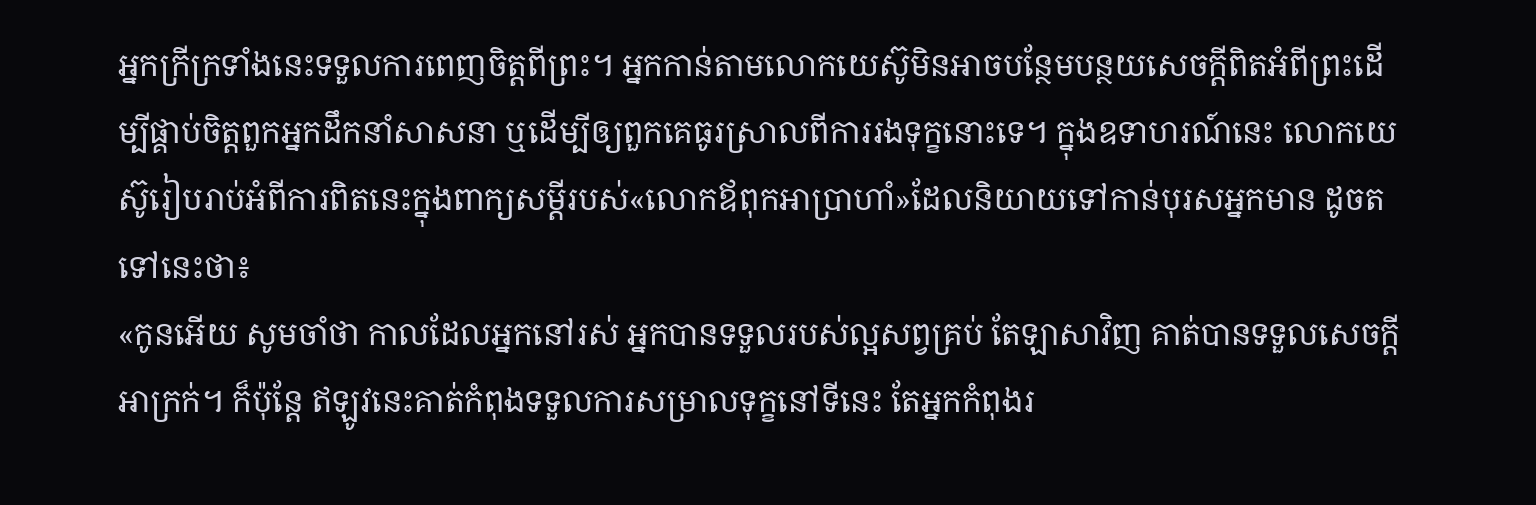អ្នកក្រីក្រទាំងនេះទទួលការពេញចិត្តពីព្រះ។ អ្នកកាន់តាមលោកយេស៊ូមិនអាចបន្ថែមបន្ថយសេចក្ដីពិតអំពីព្រះដើម្បីផ្គាប់ចិត្តពួកអ្នកដឹកនាំសាសនា ឬដើម្បីឲ្យពួកគេធូរស្រាលពីការរងទុក្ខនោះទេ។ ក្នុងឧទាហរណ៍នេះ លោកយេស៊ូរៀបរាប់អំពីការពិតនេះក្នុងពាក្យសម្ដីរបស់«លោកឪពុកអាប្រាហាំ»ដែលនិយាយទៅកាន់បុរសអ្នកមាន ដូចតទៅនេះថា៖
«កូនអើយ សូមចាំថា កាលដែលអ្នកនៅរស់ អ្នកបានទទួលរបស់ល្អសព្វគ្រប់ តែឡាសាវិញ គាត់បានទទួលសេចក្ដីអាក្រក់។ ក៏ប៉ុន្តែ ឥឡូវនេះគាត់កំពុងទទួលការសម្រាលទុក្ខនៅទីនេះ តែអ្នកកំពុងរ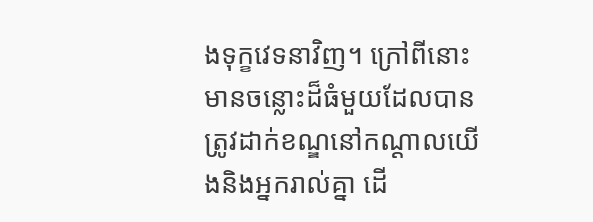ងទុក្ខវេទនាវិញ។ ក្រៅពីនោះ មានចន្លោះដ៏ធំមួយដែលបានត្រូវដាក់ខណ្ឌនៅកណ្ដាលយើងនិងអ្នករាល់គ្នា ដើ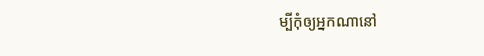ម្បីកុំឲ្យអ្នកណានៅ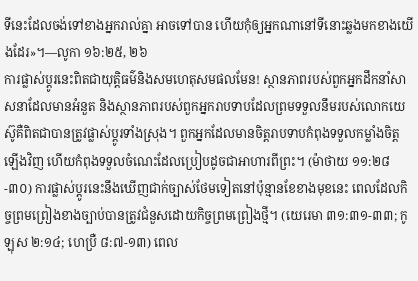ទីនេះដែលចង់ទៅខាងអ្នករាល់គ្នា អាចទៅបាន ហើយកុំឲ្យអ្នកណានៅទីនោះឆ្លងមកខាងយើងដែរ»។—លូកា ១៦:២៥, ២៦
ការផ្លាស់ប្ដូរនេះពិតជាយុត្ដិធម៌និងសមហេតុសមផលមែន! ស្ថានភាពរបស់ពួកអ្នកដឹកនាំសាសនាដែលមានអំនួត និងស្ថានភាពរបស់ពួកអ្នករាបទាបដែលព្រមទទួលនឹមរបស់លោកយេស៊ូគឺពិតជាបានត្រូវផ្លាស់ប្ដូរទាំងស្រុង។ ពួកអ្នកដែលមានចិត្តរាបទាបកំពុងទទួលកម្លាំងចិត្តឡើងវិញ ហើយកំពុងទទួលចំណេះដែលប្រៀបដូចជាអាហារពីព្រះ។ (ម៉ាថាយ ១១:២៨-៣០) ការផ្លាស់ប្ដូរនេះនឹងឃើញជាក់ច្បាស់ថែមទៀតនៅប៉ុន្មានខែខាងមុខនេះ ពេលដែលកិច្ចព្រមព្រៀងខាងច្បាប់បានត្រូវជំនួសដោយកិច្ចព្រមព្រៀងថ្មី។ (យេរេមា ៣១:៣១-៣៣; កូឡុស ២:១៤; ហេប្រឺ ៨:៧-១៣) ពេល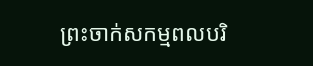ព្រះចាក់សកម្មពលបរិ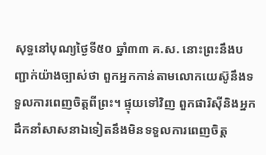សុទ្ធនៅបុណ្យថ្ងៃទី៥០ ឆ្នាំ៣៣ គ.ស. នោះព្រះនឹងបញ្ជាក់យ៉ាងច្បាស់ថា ពួកអ្នកកាន់តាមលោកយេស៊ូនឹងទទួលការពេញចិត្តពីព្រះ។ ផ្ទុយទៅវិញ ពួកផារិស៊ីនិងអ្នកដឹកនាំសាសនាឯទៀតនឹងមិនទទួលការពេញចិត្ត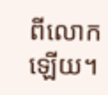ពីលោកឡើយ។